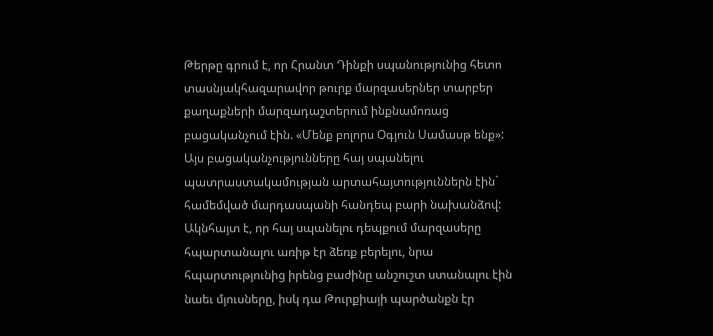Թերթը գրում է, որ Հրանտ Դինքի սպանությունից հետո տասնյակհազարավոր թուրք մարզասերներ տարբեր քաղաքների մարզադաշտերում ինքնամոռաց բացականչում էին. «Մենք բոլորս Օգյուն Սամասթ ենք»: Այս բացականչությունները հայ սպանելու պատրաստակամության արտահայտություններն էին` համեմված մարդասպանի հանդեպ բարի նախանձով: Ակնհայտ է, որ հայ սպանելու դեպքում մարզասերը հպարտանալու առիթ էր ձեռք բերելու, նրա հպարտությունից իրենց բաժինը անշուշտ ստանալու էին նաեւ մյուսները, իսկ դա Թուրքիայի պարծանքն էր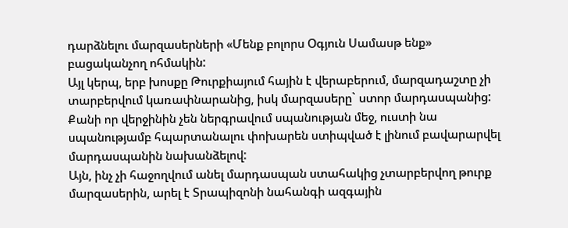դարձնելու մարզասերների «Մենք բոլորս Օգյուն Սամասթ ենք» բացականչող ոհմակին:
Այլ կերպ, երբ խոսքը Թուրքիայում հային է վերաբերում, մարզադաշտը չի տարբերվում կառափնարանից, իսկ մարզասերը` ստոր մարդասպանից: Քանի որ վերջինին չեն ներգրավում սպանության մեջ, ուստի նա սպանությամբ հպարտանալու փոխարեն ստիպված է լինում բավարարվել մարդասպանին նախանձելով:
Այն, ինչ չի հաջողվում անել մարդասպան ստահակից չտարբերվող թուրք մարզասերին, արել է Տրապիզոնի նահանգի ազգային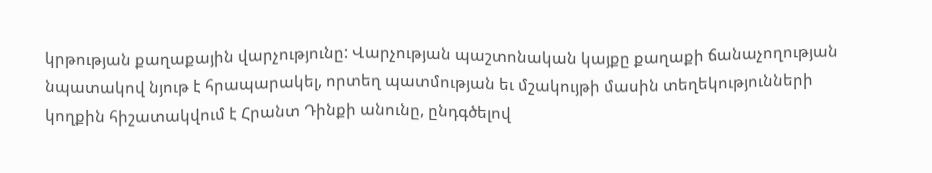կրթության քաղաքային վարչությունը: Վարչության պաշտոնական կայքը քաղաքի ճանաչողության նպատակով նյութ է հրապարակել, որտեղ պատմության եւ մշակույթի մասին տեղեկությունների կողքին հիշատակվում է Հրանտ Դինքի անունը, ընդգծելով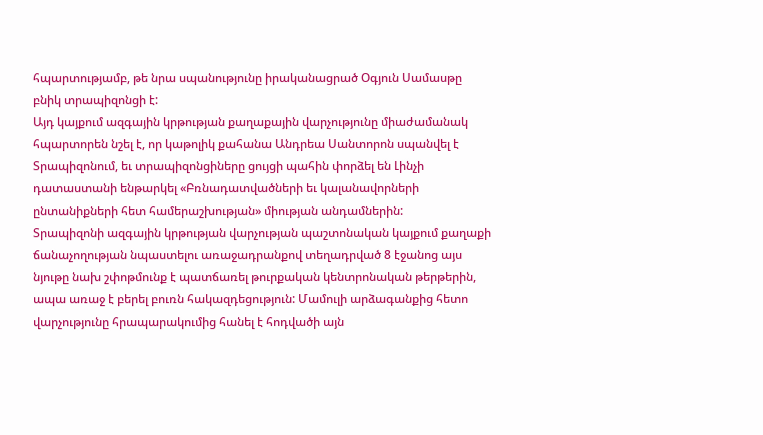հպարտությամբ, թե նրա սպանությունը իրականացրած Օգյուն Սամասթը բնիկ տրապիզոնցի է:
Այդ կայքում ազգային կրթության քաղաքային վարչությունը միաժամանակ հպարտորեն նշել է, որ կաթոլիկ քահանա Անդրեա Սանտորոն սպանվել է Տրապիզոնում, եւ տրապիզոնցիները ցույցի պահին փորձել են Լինչի դատաստանի ենթարկել «Բռնադատվածների եւ կալանավորների ընտանիքների հետ համերաշխության» միության անդամներին:
Տրապիզոնի ազգային կրթության վարչության պաշտոնական կայքում քաղաքի ճանաչողության նպաստելու առաջադրանքով տեղադրված 8 էջանոց այս նյութը նախ շփոթմունք է պատճառել թուրքական կենտրոնական թերթերին, ապա առաջ է բերել բուռն հակազդեցություն: Մամուլի արձագանքից հետո վարչությունը հրապարակումից հանել է հոդվածի այն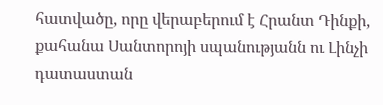հատվածը, որը վերաբերում է Հրանտ Դինքի, քահանա Սանտորոյի սպանությանն ու Լինչի դատաստան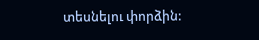տեսնելու փորձին: